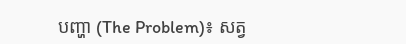បញ្ហា (The Problem)៖ សត្វ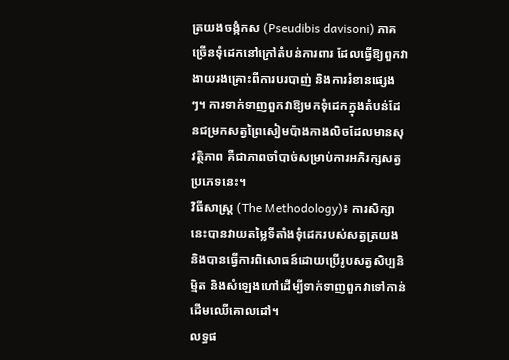ត្រយងចង្កំកស (Pseudibis davisoni) ភាគច្រើនទុំដេកនៅក្រៅតំបន់ការពារ ដែលធ្វើឱ្យពួកវាងាយរងគ្រោះពីការបរបាញ់ និងការរំខានផ្សេងៗ។ ការទាក់ទាញពួកវាឱ្យមកទុំដេកក្នុងតំបន់ដែនជម្រកសត្វព្រៃសៀមប៉ាងកាងលិចដែលមានសុវត្ថិភាព គឺជាភាពចាំបាច់សម្រាប់ការអភិរក្សសត្វប្រភេទនេះ។
វិធីសាស្ត្រ (The Methodology)៖ ការសិក្សានេះបានវាយតម្លៃទីតាំងទុំដេករបស់សត្វត្រយង និងបានធ្វើការពិសោធន៍ដោយប្រើរូបសត្វសិប្បនិម្មិត និងសំឡេងហៅដើម្បីទាក់ទាញពួកវាទៅកាន់ដើមឈើគោលដៅ។
លទ្ធផ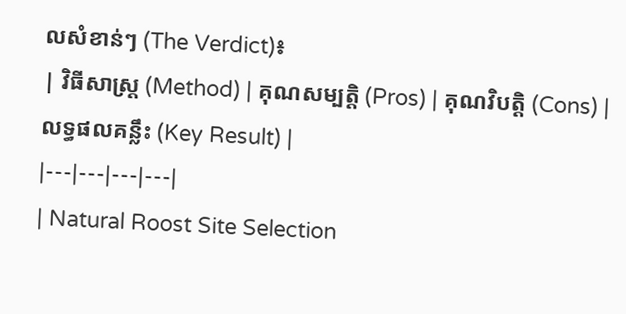លសំខាន់ៗ (The Verdict)៖
| វិធីសាស្ត្រ (Method) | គុណសម្បត្តិ (Pros) | គុណវិបត្តិ (Cons) | លទ្ធផលគន្លឹះ (Key Result) |
|---|---|---|---|
| Natural Roost Site Selection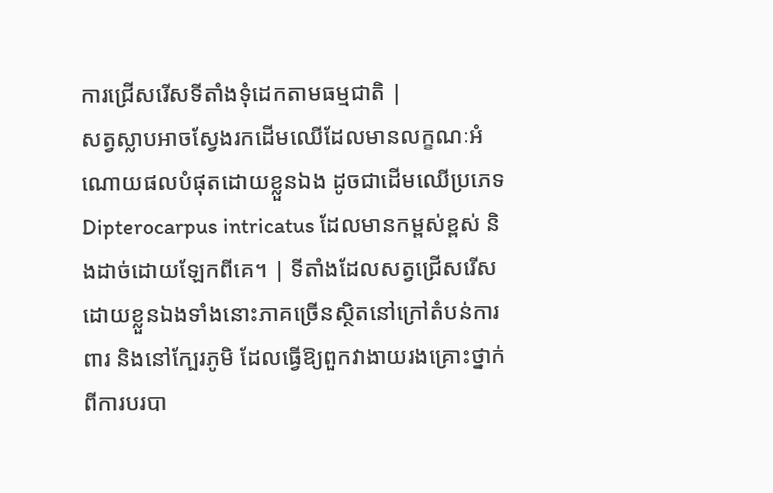ការជ្រើសរើសទីតាំងទុំដេកតាមធម្មជាតិ |
សត្វស្លាបអាចស្វែងរកដើមឈើដែលមានលក្ខណៈអំណោយផលបំផុតដោយខ្លួនឯង ដូចជាដើមឈើប្រភេទ Dipterocarpus intricatus ដែលមានកម្ពស់ខ្ពស់ និងដាច់ដោយឡែកពីគេ។ | ទីតាំងដែលសត្វជ្រើសរើសដោយខ្លួនឯងទាំងនោះភាគច្រើនស្ថិតនៅក្រៅតំបន់ការពារ និងនៅក្បែរភូមិ ដែលធ្វើឱ្យពួកវាងាយរងគ្រោះថ្នាក់ពីការបរបា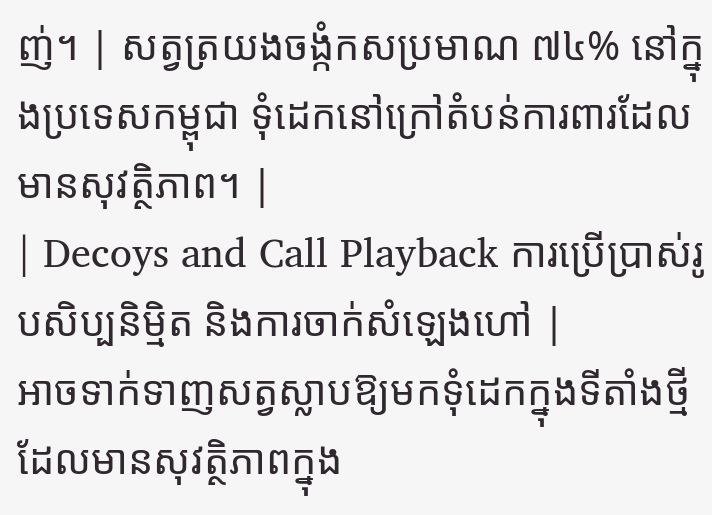ញ់។ | សត្វត្រយងចង្កំកសប្រមាណ ៧៤% នៅក្នុងប្រទេសកម្ពុជា ទុំដេកនៅក្រៅតំបន់ការពារដែលមានសុវត្ថិភាព។ |
| Decoys and Call Playback ការប្រើប្រាស់រូបសិប្បនិម្មិត និងការចាក់សំឡេងហៅ |
អាចទាក់ទាញសត្វស្លាបឱ្យមកទុំដេកក្នុងទីតាំងថ្មីដែលមានសុវត្ថិភាពក្នុង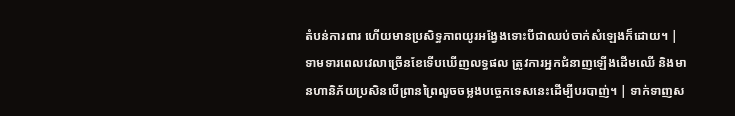តំបន់ការពារ ហើយមានប្រសិទ្ធភាពយូរអង្វែងទោះបីជាឈប់ចាក់សំឡេងក៏ដោយ។ | ទាមទារពេលវេលាច្រើនខែទើបឃើញលទ្ធផល ត្រូវការអ្នកជំនាញឡើងដើមឈើ និងមានហានិភ័យប្រសិនបើព្រានព្រៃលួចចម្លងបច្ចេកទេសនេះដើម្បីបរបាញ់។ | ទាក់ទាញស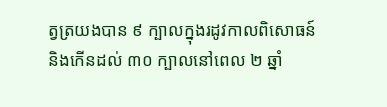ត្វត្រយងបាន ៩ ក្បាលក្នុងរដូវកាលពិសោធន៍ និងកើនដល់ ៣០ ក្បាលនៅពេល ២ ឆ្នាំ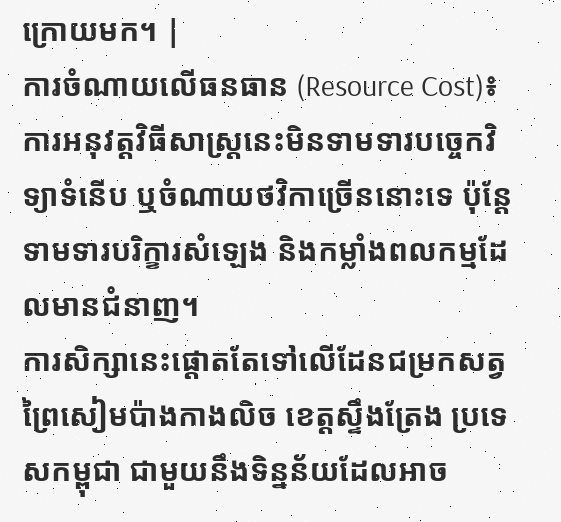ក្រោយមក។ |
ការចំណាយលើធនធាន (Resource Cost)៖ ការអនុវត្តវិធីសាស្ត្រនេះមិនទាមទារបច្ចេកវិទ្យាទំនើប ឬចំណាយថវិកាច្រើននោះទេ ប៉ុន្តែទាមទារបរិក្ខារសំឡេង និងកម្លាំងពលកម្មដែលមានជំនាញ។
ការសិក្សានេះផ្តោតតែទៅលើដែនជម្រកសត្វព្រៃសៀមប៉ាងកាងលិច ខេត្តស្ទឹងត្រែង ប្រទេសកម្ពុជា ជាមួយនឹងទិន្នន័យដែលអាច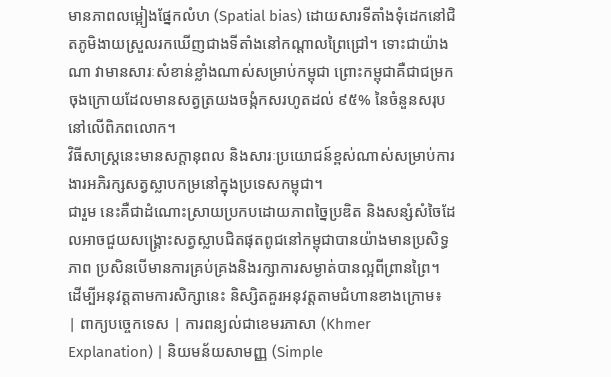មានភាពលម្អៀងផ្នែកលំហ (Spatial bias) ដោយសារទីតាំងទុំដេកនៅជិតភូមិងាយស្រួលរកឃើញជាងទីតាំងនៅកណ្តាលព្រៃជ្រៅ។ ទោះជាយ៉ាងណា វាមានសារៈសំខាន់ខ្លាំងណាស់សម្រាប់កម្ពុជា ព្រោះកម្ពុជាគឺជាជម្រកចុងក្រោយដែលមានសត្វត្រយងចង្កំកសរហូតដល់ ៩៥% នៃចំនួនសរុបនៅលើពិភពលោក។
វិធីសាស្ត្រនេះមានសក្តានុពល និងសារៈប្រយោជន៍ខ្ពស់ណាស់សម្រាប់ការងារអភិរក្សសត្វស្លាបកម្រនៅក្នុងប្រទេសកម្ពុជា។
ជារួម នេះគឺជាដំណោះស្រាយប្រកបដោយភាពច្នៃប្រឌិត និងសន្សំសំចៃដែលអាចជួយសង្គ្រោះសត្វស្លាបជិតផុតពូជនៅកម្ពុជាបានយ៉ាងមានប្រសិទ្ធភាព ប្រសិនបើមានការគ្រប់គ្រងនិងរក្សាការសម្ងាត់បានល្អពីព្រានព្រៃ។
ដើម្បីអនុវត្តតាមការសិក្សានេះ និស្សិតគួរអនុវត្តតាមជំហានខាងក្រោម៖
| ពាក្យបច្ចេកទេស | ការពន្យល់ជាខេមរភាសា (Khmer Explanation) | និយមន័យសាមញ្ញ (Simple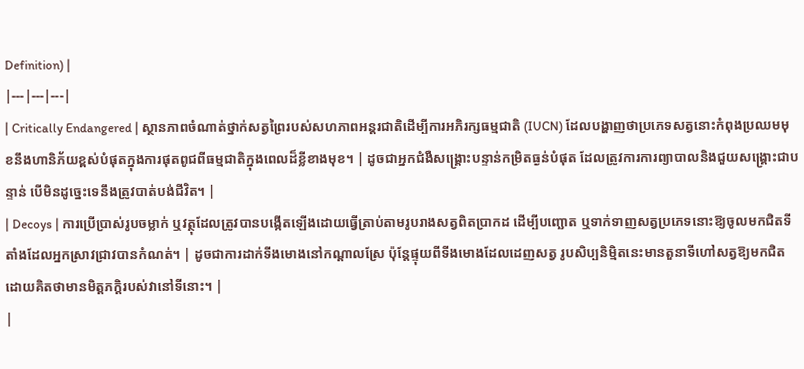Definition) |
|---|---|---|
| Critically Endangered | ស្ថានភាពចំណាត់ថ្នាក់សត្វព្រៃរបស់សហភាពអន្តរជាតិដើម្បីការអភិរក្សធម្មជាតិ (IUCN) ដែលបង្ហាញថាប្រភេទសត្វនោះកំពុងប្រឈមមុខនឹងហានិភ័យខ្ពស់បំផុតក្នុងការផុតពូជពីធម្មជាតិក្នុងពេលដ៏ខ្លីខាងមុខ។ | ដូចជាអ្នកជំងឺសង្គ្រោះបន្ទាន់កម្រិតធ្ងន់បំផុត ដែលត្រូវការការព្យាបាលនិងជួយសង្គ្រោះជាបន្ទាន់ បើមិនដូច្នេះទេនឹងត្រូវបាត់បង់ជីវិត។ |
| Decoys | ការប្រើប្រាស់រូបចម្លាក់ ឬវត្ថុដែលត្រូវបានបង្កើតឡើងដោយធ្វើត្រាប់តាមរូបរាងសត្វពិតប្រាកដ ដើម្បីបញ្ឆោត ឬទាក់ទាញសត្វប្រភេទនោះឱ្យចូលមកជិតទីតាំងដែលអ្នកស្រាវជ្រាវបានកំណត់។ | ដូចជាការដាក់ទីងមោងនៅកណ្តាលស្រែ ប៉ុន្តែផ្ទុយពីទីងមោងដែលដេញសត្វ រូបសិប្បនិម្មិតនេះមានតួនាទីហៅសត្វឱ្យមកជិតដោយគិតថាមានមិត្តភក្តិរបស់វានៅទីនោះ។ |
|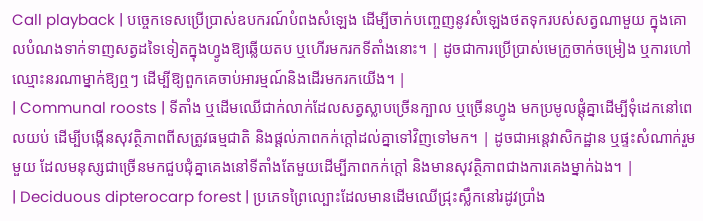Call playback | បច្ចេកទេសប្រើប្រាស់ឧបករណ៍បំពងសំឡេង ដើម្បីចាក់បញ្ចេញនូវសំឡេងថតទុករបស់សត្វណាមួយ ក្នុងគោលបំណងទាក់ទាញសត្វដទៃទៀតក្នុងហ្វូងឱ្យឆ្លើយតប ឬហើរមករកទីតាំងនោះ។ | ដូចជាការប្រើប្រាស់មេក្រូចាក់ចម្រៀង ឬការហៅឈ្មោះនរណាម្នាក់ឱ្យឮៗ ដើម្បីឱ្យពួកគេចាប់អារម្មណ៍និងដើរមករកយើង។ |
| Communal roosts | ទីតាំង ឬដើមឈើជាក់លាក់ដែលសត្វស្លាបច្រើនក្បាល ឬច្រើនហ្វូង មកប្រមូលផ្តុំគ្នាដើម្បីទុំដេកនៅពេលយប់ ដើម្បីបង្កើនសុវត្ថិភាពពីសត្រូវធម្មជាតិ និងផ្តល់ភាពកក់ក្តៅដល់គ្នាទៅវិញទៅមក។ | ដូចជាអន្តេវាសិកដ្ឋាន ឬផ្ទះសំណាក់រួមមួយ ដែលមនុស្សជាច្រើនមកជួបជុំគ្នាគេងនៅទីតាំងតែមួយដើម្បីភាពកក់ក្តៅ និងមានសុវត្ថិភាពជាងការគេងម្នាក់ឯង។ |
| Deciduous dipterocarp forest | ប្រភេទព្រៃល្បោះដែលមានដើមឈើជ្រុះស្លឹកនៅរដូវប្រាំង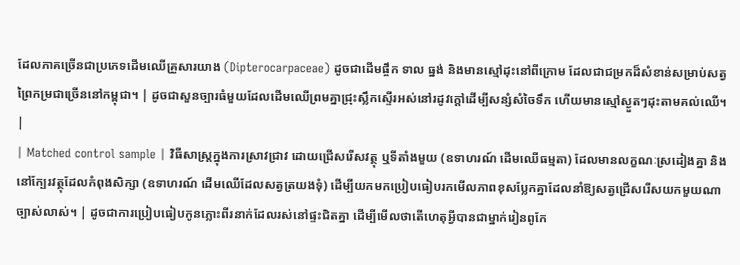ដែលភាគច្រើនជាប្រភេទដើមឈើគ្រួសារយាង (Dipterocarpaceae) ដូចជាដើមផ្ចឹក ទាល ធ្នង់ និងមានស្មៅដុះនៅពីក្រោម ដែលជាជម្រកដ៏សំខាន់សម្រាប់សត្វព្រៃកម្រជាច្រើននៅកម្ពុជា។ | ដូចជាសួនច្បារធំមួយដែលដើមឈើព្រមគ្នាជ្រុះស្លឹកស្ទើរអស់នៅរដូវក្តៅដើម្បីសន្សំសំចៃទឹក ហើយមានស្មៅស្ងួតៗដុះតាមគល់ឈើ។ |
| Matched control sample | វិធីសាស្ត្រក្នុងការស្រាវជ្រាវ ដោយជ្រើសរើសវត្ថុ ឬទីតាំងមួយ (ឧទាហរណ៍ ដើមឈើធម្មតា) ដែលមានលក្ខណៈស្រដៀងគ្នា និងនៅក្បែរវត្ថុដែលកំពុងសិក្សា (ឧទាហរណ៍ ដើមឈើដែលសត្វត្រយងទុំ) ដើម្បីយកមកប្រៀបធៀបរកមើលភាពខុសប្លែកគ្នាដែលនាំឱ្យសត្វជ្រើសរើសយកមួយណាច្បាស់លាស់។ | ដូចជាការប្រៀបធៀបកូនភ្លោះពីរនាក់ដែលរស់នៅផ្ទះជិតគ្នា ដើម្បីមើលថាតើហេតុអ្វីបានជាម្នាក់រៀនពូកែ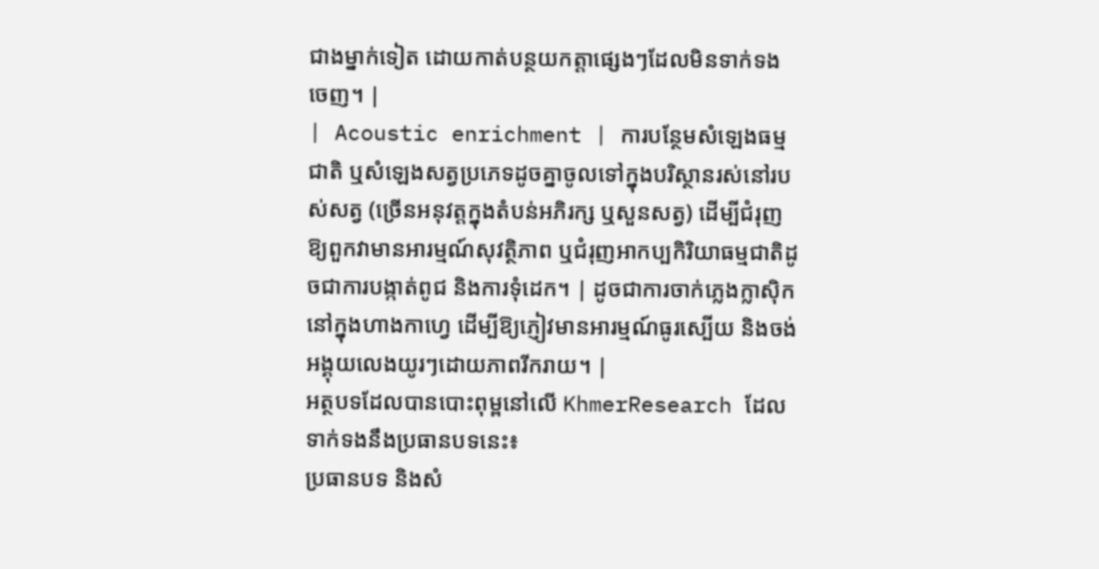ជាងម្នាក់ទៀត ដោយកាត់បន្ថយកត្តាផ្សេងៗដែលមិនទាក់ទងចេញ។ |
| Acoustic enrichment | ការបន្ថែមសំឡេងធម្មជាតិ ឬសំឡេងសត្វប្រភេទដូចគ្នាចូលទៅក្នុងបរិស្ថានរស់នៅរបស់សត្វ (ច្រើនអនុវត្តក្នុងតំបន់អភិរក្ស ឬសួនសត្វ) ដើម្បីជំរុញឱ្យពួកវាមានអារម្មណ៍សុវត្ថិភាព ឬជំរុញអាកប្បកិរិយាធម្មជាតិដូចជាការបង្កាត់ពូជ និងការទុំដេក។ | ដូចជាការចាក់ភ្លេងក្លាស៊ិកនៅក្នុងហាងកាហ្វេ ដើម្បីឱ្យភ្ញៀវមានអារម្មណ៍ធូរស្បើយ និងចង់អង្គុយលេងយូរៗដោយភាពរីករាយ។ |
អត្ថបទដែលបានបោះពុម្ពនៅលើ KhmerResearch ដែលទាក់ទងនឹងប្រធានបទនេះ៖
ប្រធានបទ និងសំ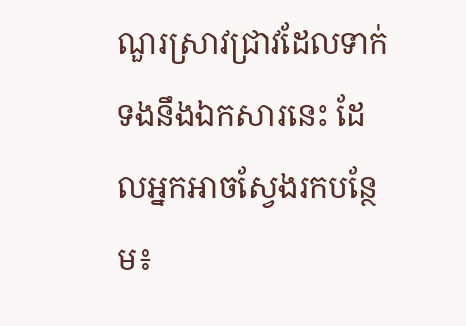ណួរស្រាវជ្រាវដែលទាក់ទងនឹងឯកសារនេះ ដែលអ្នកអាចស្វែងរកបន្ថែម៖